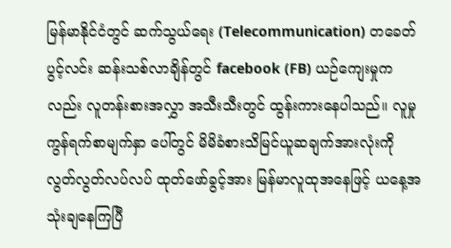မြန်မာနိုင်ငံတွင် ဆက်သွယ်ရေး (Telecommunication) တခေတ်ပွင့်လင်း ဆန်းသစ်လာချိန်တွင် facebook (FB) ယဉ်ကျေးမှုကလည်း လူတန်းစားအလွှာ အသီးသီးတွင် ထွန်းကားနေပါသည်။ လူမှုကွန်ရက်စာမျက်နှာ ပေါ်တွင် မိမိခံစားသိမြင်ယူဆချက်အားလုံးကို လွတ်လွတ်လပ်လပ် ထုတ်ဖော်ခွင့်အား မြန်မာလူထုအနေဖြင့် ယနေ့အသုံးချနေကြပြီ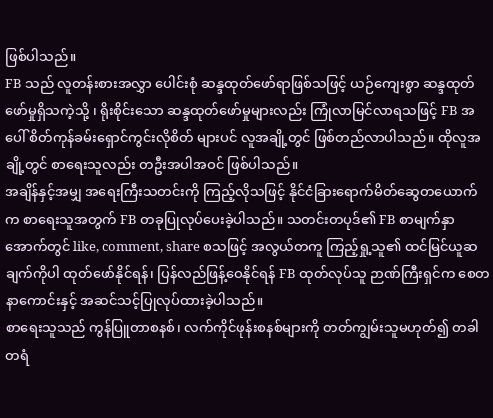ဖြစ်ပါသည်။
FB သည် လူတန်းစားအလွှာ ပေါင်းစုံ ဆန္ဒထုတ်ဖော်ရာဖြစ်သဖြင့် ယဉ်ကျေးစွာ ဆန္ဒထုတ်ဖော်မှုရှိသကဲ့သို့ ၊ ရိုးစိုင်းသော ဆန္ဒထုတ်ဖော်မှုများလည်း ကြုံလာမြင်လာရသဖြင့် FB အပေါ် စိတ်ကုန်ခမ်းရှောင်ကွင်းလိုစိတ် များပင် လူအချို့တွင် ဖြစ်တည်လာပါသည်။ ထိုလူအချို့တွင် စာရေးသူလည်း တဦးအပါအဝင် ဖြစ်ပါသည်။
အချိန်နှင့်အမျှ အရေးကြီးသတင်းကို ကြည့်လိုသဖြင့် နိုင်ငံခြားရောက်မိတ်ဆွေတယောက်က စာရေးသူအတွက် FB တခုပြုလုပ်ပေးခဲ့ပါသည်။ သတင်းတပုဒ်၏ FB စာမျက်နှာအောက်တွင် like, comment, share စသဖြင့် အလွယ်တကူ ကြည့်ရှု့သူ၏ ထင်မြင်ယူဆချက်ကိုပါ ထုတ်ဖော်နိုင်ရန်၊ ပြန်လည်ဖြန့်ဝေနိုင်ရန် FB ထုတ်လုပ်သူ ဉာဏ်ကြီးရှင်က စေတနာကောင်းနှင့် အဆင်သင့်ပြုလုပ်ထားခဲ့ပါသည်။
စာရေးသူသည် ကွန်ပြူတာစနစ်၊ လက်ကိုင်ဖုန်းစနစ်များကို တတ်ကျွမ်းသူမဟုတ်၍ တခါတရံ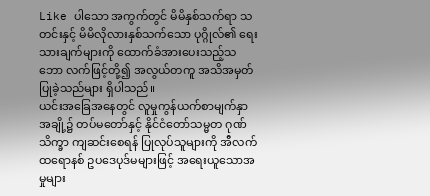Like ပါသော အကွက်တွင် မိမိနှစ်သက်ရာ သတင်းနှင့် မိမိလိုလားနှစ်သက်သော ပုဂ္ဂိုလ်၏ ရေးသားချက်များကို ထောက်ခံအားပေးသည့်သဘော လက်ဖြင့်တို့၍ အလွယ်တကူ အသိအမှတ်ပြုခဲ့သည်များ ရှိပါသည်။
ယင်းအခြေအနေတွင် လူမှုကွန်ယက်စာမျက်နှာအချို့၌ တပ်မတော်နှင့် နိုင်ငံတော်သမ္မတ ဂုဏ်သိက္ခာ ကျဆင်းစေရန် ပြုလုပ်သူများကို အီလက်ထရောနစ် ဥပဒေပုဒ်မများဖြင့် အရေးယူသောအမှုများ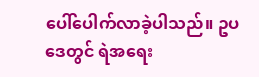ပေါ်ပေါက်လာခဲ့ပါသည်။ ဥပဒေတွင် ရဲအရေး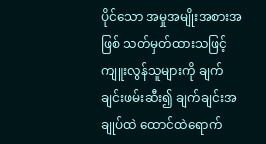ပိုင်သော အမှုအမျိုးအစားအဖြစ် သတ်မှတ်ထားသဖြင့် ကျူးလွန်သူများကို ချက်ချင်းဖမ်းဆီး၍ ချက်ချင်းအချုပ်ထဲ ထောင်ထဲရောက်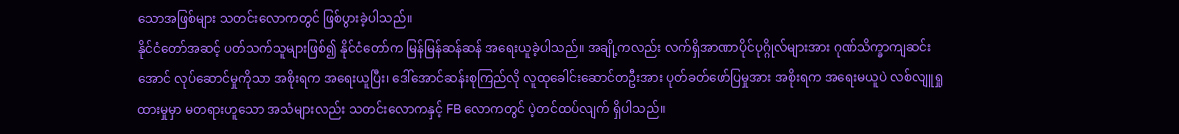သောအဖြစ်များ သတင်းလောကတွင် ဖြစ်ပွားခဲ့ပါသည်။
နိုင်ငံတော်အဆင့် ပတ်သက်သူများဖြစ်၍ နိုင်ငံတော်က မြန်မြန်ဆန်ဆန် အရေးယူခဲ့ပါသည်။ အချို့ကလည်း လက်ရှိအာဏာပိုင်ပုဂ္ဂိုလ်များအား ဂုဏ်သိက္ခာကျဆင်း အောင် လုပ်ဆောင်မှုကိုသာ အစိုးရက အရေးယူပြီး၊ ဒေါ်အောင်ဆန်းစုကြည်လို လူထုခေါင်းဆောင်တဦးအား ပုတ်ခတ်ဖော်ပြမှုအား အစိုးရက အရေးမယူပဲ လစ်လျူရှုထားမှုမှာ မတရားဟူသော အသံများလည်း သတင်းလောကနှင့် FB လောကတွင် ပဲ့တင်ထပ်လျက် ရှိပါသည်။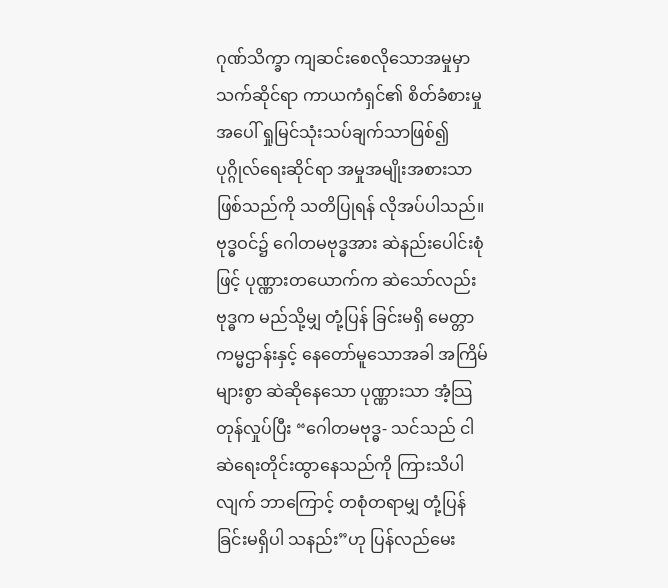ဂုဏ်သိက္ခာ ကျဆင်းစေလိုသောအမှုမှာ သက်ဆိုင်ရာ ကာယကံရှင်၏ စိတ်ခံစားမှုအပေါ် ရှုမြင်သုံးသပ်ချက်သာဖြစ်၍ ပုဂ္ဂိုလ်ရေးဆိုင်ရာ အမှုအမျိုးအစားသာဖြစ်သည်ကို သတိပြုရန် လိုအပ်ပါသည်။ ဗုဒ္ဓဝင်၌ ဂေါတမဗုဒ္ဓအား ဆဲနည်းပေါင်းစုံဖြင့် ပုဏ္ဏားတယောက်က ဆဲသော်လည်း ဗုဒ္ဓက မည်သို့မျှ တုံ့ပြန် ခြင်းမရှိ မေတ္တာကမ္မဌာန်းနှင့် နေတော်မူသောအခါ အကြိမ်များစွာ ဆဲဆိုနေသော ပုဏ္ဏားသာ အံ့သြတုန်လှုပ်ပြီး “ဂေါတမဗုဒ္ဓ- သင်သည် ငါဆဲရေးတိုင်းထွာနေသည်ကို ကြားသိပါလျက် ဘာကြောင့် တစုံတရာမျှ တုံ့ပြန်ခြင်းမရှိပါ သနည်း”ဟု ပြန်လည်မေး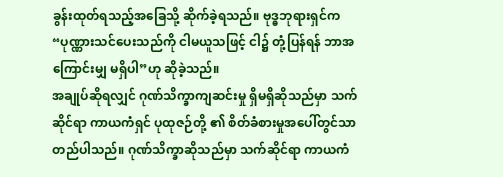ခွန်းထုတ်ရသည့်အခြေသို့ ဆိုက်ခဲ့ရသည်။ ဗုဒ္ဓဘုရားရှင်က “ပုဏ္ဏားသင်ပေးသည်ကို ငါမယူသဖြင့် ငါ၌ တုံ့ပြန်ရန် ဘာအကြောင်းမျှ မရှိပါ”ဟု ဆိုခဲ့သည်။
အချုပ်ဆိုရလျှင် ဂုဏ်သိက္ခာကျဆင်းမှု ရှိမရှိဆိုသည်မှာ သက်ဆိုင်ရာ ကာယကံရှင် ပုထုဇဉ်တို့ ၏ စိတ်ခံစားမှုအပေါ်တွင်သာ တည်ပါသည်။ ဂုဏ်သိက္ခာဆိုသည်မှာ သက်ဆိုင်ရာ ကာယကံ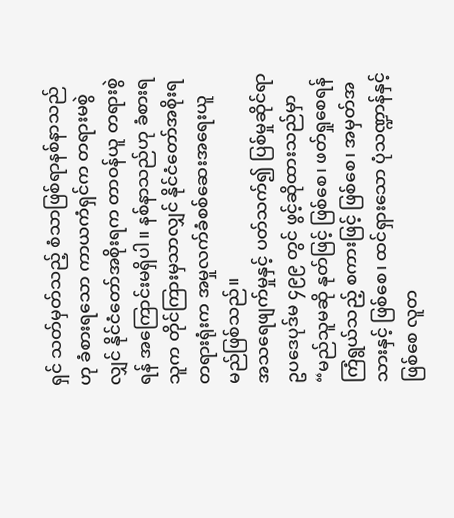ရှင် သတ်မှတ်သည့် စံသာဖြစ်ရာနစ်နာသည်ဟု ခံစားရသော ကာယကံရှင်က တရားမစွဲလျှင် နိုင်ငံတော်အစိုးရက တာဝန်ယူ တရားစွဲရန် အကြောင်းမရှိပါ။ နစ်နာသည်ဟု ခံစားရသူက တိုင်ကြားမှသာလျှင် နိုင်ငံတော်အစိုးရတရားရုံးက အမှုလက်ခံစစ်ဆေးအရေးယူမည်ဖြစ်သည်။
အသရေဖျက်မှုနှင့် ပတ်သက်၍ ပြစ်မှုဆိုင်ရာ ဥပဒေပုဒ်မ ၄၉၉ တွင် ဖွင့်ဆိုထားသည်မှာ “မည်သူမဆို နုတ်ဖြင့် ဖြစ်စေ၊ ဖတ်ရှုစေရန် ကြံရွယ်သည့် စကားဖြင့် ဖြစ်စေ၊ အမှတ်အသားနှင့် ဖြစ်စေ၊ ထင်ရှားသော ပုံသဏ္ဍာန်နှင့်ဖြစ်စေ လူတ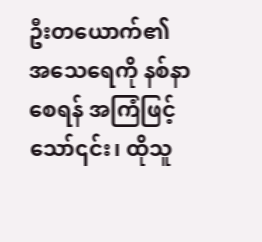ဦးတယောက်၏ အသေရေကို နစ်နာစေရန် အကြံဖြင့်သော်၎င်း၊ ထိုသူ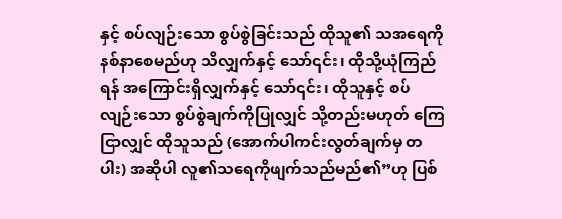နှင့် စပ်လျဉ်းသော စွပ်စွဲခြင်းသည် ထိုသူ၏ သအရေကို နစ်နာစေမည်ဟု သိလျှက်နှင့် သော်၎င်း၊ ထိုသို့ယုံကြည်ရန် အကြောင်းရှိလျှက်နှင့် သော်၎င်း၊ ထိုသူနှင့် စပ်လျဉ်းသော စွပ်စွဲချက်ကိုပြုလျှင် သို့တည်းမဟုတ် ကြေငြာလျှင် ထိုသူသည် (အောက်ပါကင်းလွတ်ချက်မှ တပါး) အဆိုပါ လူ၏သရေကိုဖျက်သည်မည်၏”ဟု ပြစ်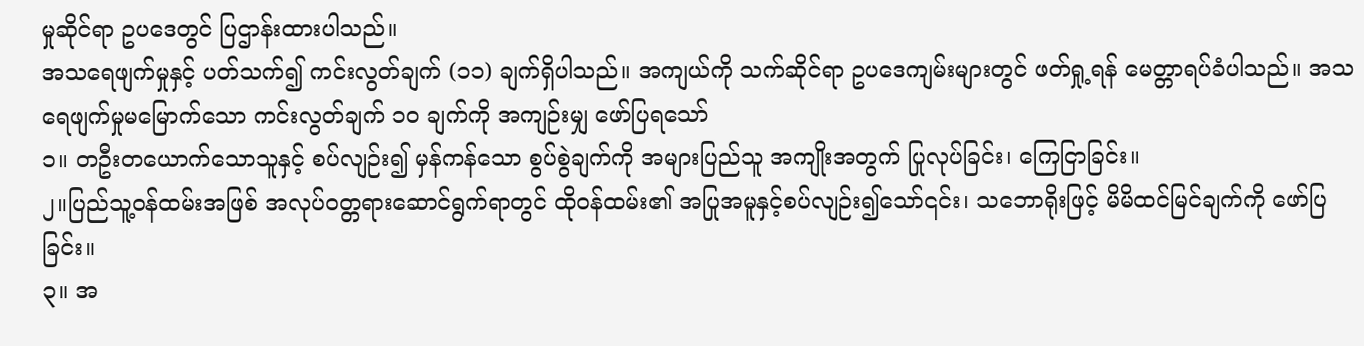မှုဆိုင်ရာ ဥပဒေတွင် ပြဌာန်းထားပါသည်။
အသရေဖျက်မှုနှင့် ပတ်သက်၍ ကင်းလွတ်ချက် (၁၁) ချက်ရှိပါသည်။ အကျယ်ကို သက်ဆိုင်ရာ ဥပဒေကျမ်းများတွင် ဖတ်ရှု့ရန် မေတ္တာရပ်ခံပါသည်။ အသရေဖျက်မှုမမြောက်သော ကင်းလွတ်ချက် ၁၀ ချက်ကို အကျဉ်းမျှ ဖော်ပြရသော်
၁။ တဦးတယောက်သောသူနှင့် စပ်လျဉ်း၍ မှန်ကန်သော စွပ်စွဲချက်ကို အများပြည်သူ အကျိုးအတွက် ပြုလုပ်ခြင်း၊ ကြေငြာခြင်း။
၂။ပြည်သူ့ဝန်ထမ်းအဖြစ် အလုပ်ဝတ္တရားဆောင်ရွက်ရာတွင် ထိုဝန်ထမ်း၏ အပြုအမူနှင့်စပ်လျဉ်း၍သော်၎င်း၊ သဘောရိုးဖြင့် မိမိထင်မြင်ချက်ကို ဖော်ပြခြင်း။
၃။ အ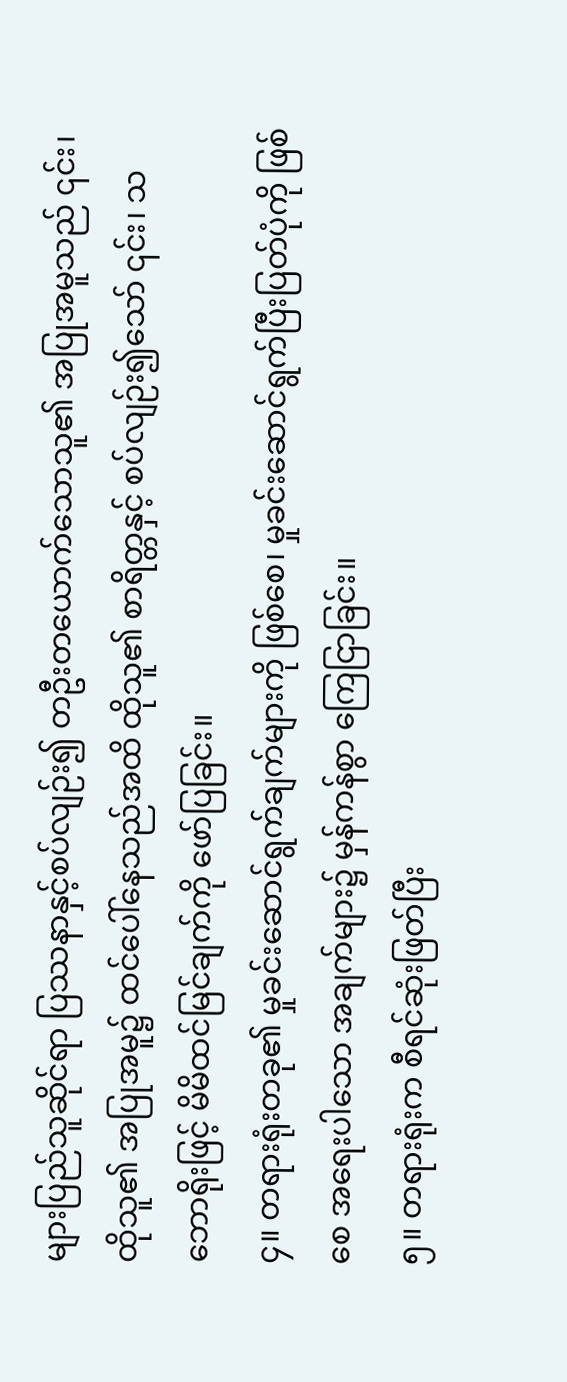များပြည်သူဆိုင်ရာ ပြဿနာနှင့်စပ်လျဉ်း၍ တဦးတယောက်သောသူ၏ အပြုအမူသည် ၎င်း၊ ထိုသူ၏ အပြုအမူ၌ ထင်ပေါ်နေသည်အထိ ထိုသူ၏ စာရိတ္တနှင့် စပ်လျဉ်း၍သော် ၎င်း၊ သဘောရိုးဖြင့် မိမိထင်မြင်ချက်ကို ဖော်ပြခြင်း။
၄။ တရားရုံးတခု၏ မှုခင်းဆောင်ရွက်ချက်များကို ဖြစ်စေ၊ မှုခင်းဆောင်ရွက်ပြီးပြတ်ပုံကို ဖြစ်စေ အရေးပါသော အချက်များ၌ မှန်ကန်စွာ ကြေငြာခြင်း။
၅။ တရားရုံးက စီရင်ဆုံးဖြတ်ပြီး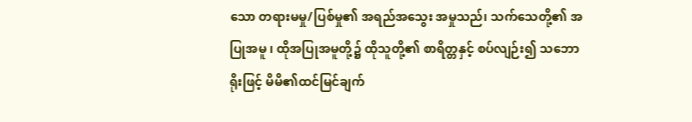သော တရားမမှု/ပြစ်မှု၏ အရည်အသွေး အမှုသည်၊ သက်သေတို့၏ အပြုအမူ ၊ ထိုအပြုအမူတို့၌ ထိုသူတို့၏ စာရိတ္တနှင့် စပ်လျဉ်း၍ သဘောရိုးဖြင့် မိမိ၏ထင်မြင်ချက်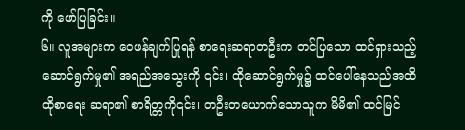ကို ဖော်ပြခြင်း။
၆။ လူအများက ဝေဖန်ချက်ပြုရန် စာရေးဆရာတဦးက တင်ပြသော ထင်ရှားသည့် ဆောင်ရွက်မှု၏ အရည်အသွေးကို ၎င်း၊ ထိုဆောင်ရွက်မှု၌ ထင်ပေါ်နေသည်အထိ ထိုစာရေး ဆရာ၏ စာရိတ္တကို၎င်း၊ တဦးတယောက်သောသူက မိမိ၏ ထင်မြင်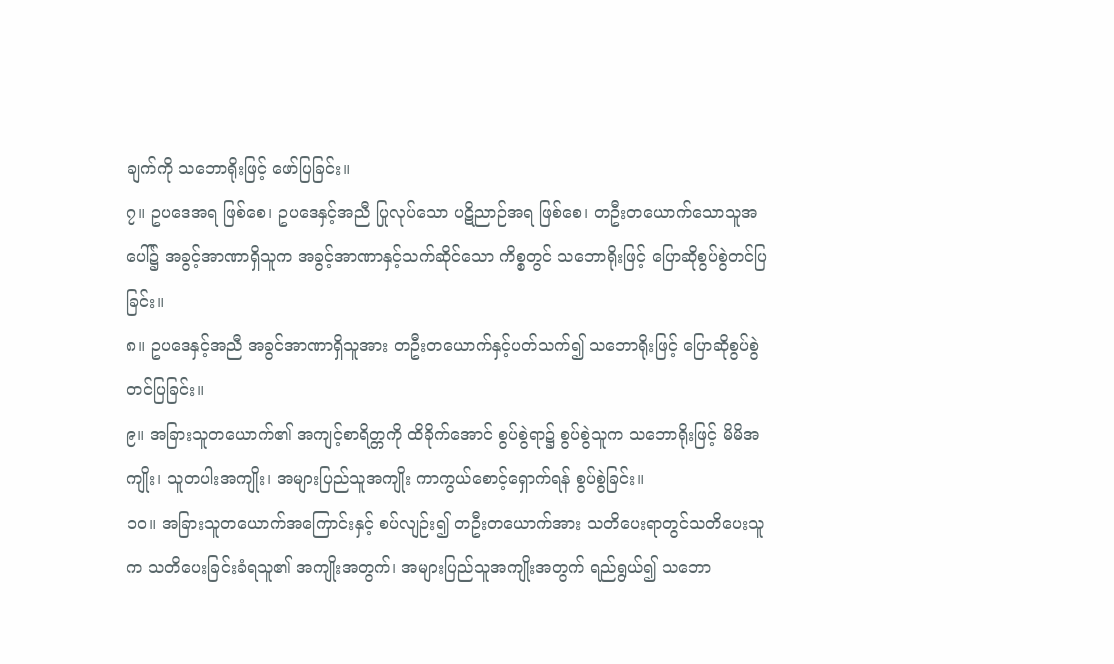ချက်ကို သဘောရိုးဖြင့် ဖော်ပြခြင်း။
၇။ ဥပဒေအရ ဖြစ်စေ၊ ဥပဒေနှင့်အညီ ပြုလုပ်သော ပဋိညာဉ်အရ ဖြစ်စေ၊ တဦးတယောက်သောသူအပေါ်၌ အခွင့်အာဏာရှိသူက အခွင့်အာဏာနှင့်သက်ဆိုင်သော ကိစ္စတွင် သဘောရိုးဖြင့် ပြောဆိုစွပ်စွဲတင်ပြခြင်း။
၈။ ဥပဒေနှင့်အညီ အခွင်အာဏာရှိသူအား တဦးတယောက်နှင့်ပတ်သက်၍ သဘောရိုးဖြင့် ပြောဆိုစွပ်စွဲတင်ပြခြင်း။
၉။ အခြားသူတယောက်၏ အကျင့်စာရိတ္တကို ထိခိုက်အောင် စွပ်စွဲရာ၌ စွပ်စွဲသူက သဘောရိုးဖြင့် မိမိအကျိုး၊ သူတပါးအကျိုး၊ အများပြည်သူအကျိုး ကာကွယ်စောင့်ရှောက်ရန် စွပ်စွဲခြင်း။
၁၀။ အခြားသူတယောက်အကြောင်းနှင့် စပ်လျဉ်း၍ တဦးတယောက်အား သတိပေးရာတွင်သတိပေးသူက သတိပေးခြင်းခံရသူ၏ အကျိုးအတွက်၊ အများပြည်သူအကျိုးအတွက် ရည်ရွယ်၍ သဘော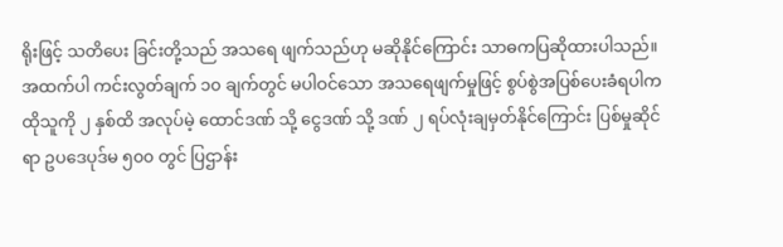ရိုးဖြင့် သတိပေး ခြင်းတို့သည် အသရေ ဖျက်သည်ဟု မဆိုနိုင်ကြောင်း သာဓကပြဆိုထားပါသည်။
အထက်ပါ ကင်းလွတ်ချက် ၁၀ ချက်တွင် မပါဝင်သော အသရေဖျက်မှုဖြင့် စွပ်စွဲအပြစ်ပေးခံရပါက ထိုသူကို ၂ နှစ်ထိ အလုပ်မဲ့ ထောင်ဒဏ် သို့ ငွေဒဏ် သို့ ဒဏ် ၂ ရပ်လုံးချမှတ်နိုင်ကြောင်း ပြစ်မှုဆိုင်ရာ ဥပဒေပုဒ်မ ၅၀၀ တွင် ပြဌာန်း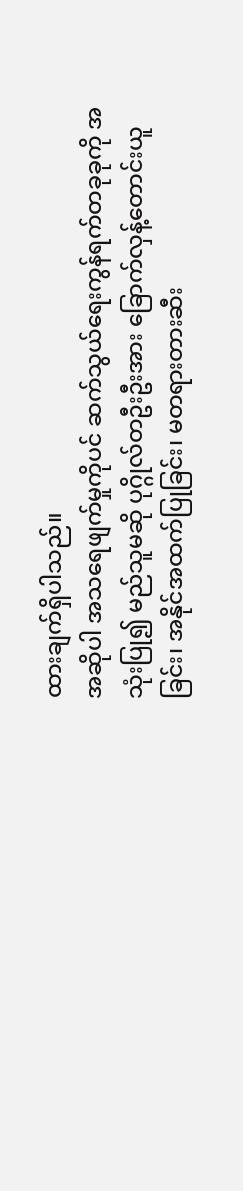ထားချက်ရှိပါသည်။
အဆိုပါ အသရေဖျက်မှုကိုပင် ဆက်သွယ်ရေးကွန်ရက်တခုခုကို အသုံးပြု၍ မည်သူမဆို ပုဂ္ဂိုလ်တဦးဦးအား ခြောက်လှန့်တောင်းယူခြင်း၊ အနိုင်အထက်ပြုခြင်း၊ မတရားတားဆီး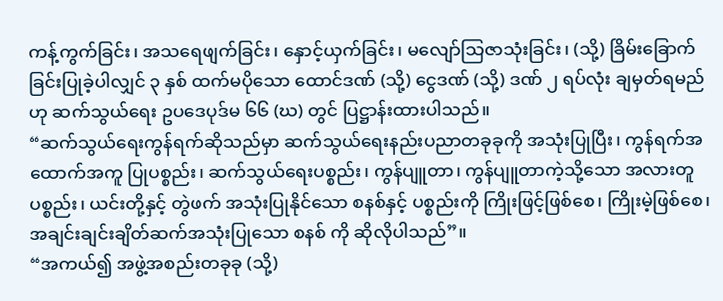ကန့်ကွက်ခြင်း၊ အသရေဖျက်ခြင်း၊ နှောင့်ယှက်ခြင်း၊ မလျော်သြဇာသုံးခြင်း၊ (သို့) ခြိမ်းခြောက်ခြင်းပြုခဲ့ပါလျှင် ၃ နှစ် ထက်မပိုသော ထောင်ဒဏ် (သို့) ငွေဒဏ် (သို့) ဒဏ် ၂ ရပ်လုံး ချမှတ်ရမည်ဟု ဆက်သွယ်ရေး ဥပဒေပုဒ်မ ၆၆ (ဃ) တွင် ပြဋ္ဌာန်းထားပါသည်။
“ဆက်သွယ်ရေးကွန်ရက်ဆိုသည်မှာ ဆက်သွယ်ရေးနည်းပညာတခုခုကို အသုံးပြုပြီး၊ ကွန်ရက်အထောက်အကူ ပြုပစ္စည်း၊ ဆက်သွယ်ရေးပစ္စည်း၊ ကွန်ပျူတာ၊ ကွန်ပျူတာကဲ့သို့သော အလားတူပစ္စည်း၊ ယင်းတို့နှင့် တွဲဖက် အသုံးပြုနိုင်သော စနစ်နှင့် ပစ္စည်းကို ကြိုးဖြင့်ဖြစ်စေ၊ ကြိုးမဲ့ဖြစ်စေ၊ အချင်းချင်းချိတ်ဆက်အသုံးပြုသော စနစ် ကို ဆိုလိုပါသည်”။
“အကယ်၍ အဖွဲ့အစည်းတခုခု (သို့)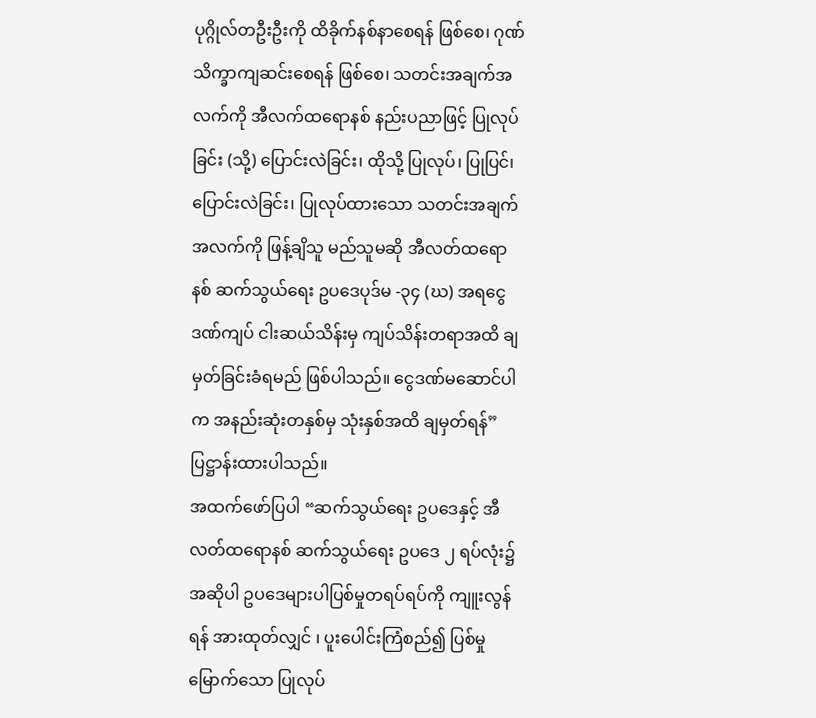ပုဂ္ဂိုလ်တဦးဦးကို ထိခိုက်နစ်နာစေရန် ဖြစ်စေ၊ ဂုဏ်သိက္ခာကျဆင်းစေရန် ဖြစ်စေ၊ သတင်းအချက်အလက်ကို အီလက်ထရောနစ် နည်းပညာဖြင့် ပြုလုပ်ခြင်း (သို့) ပြောင်းလဲခြင်း၊ ထိုသို့ ပြုလုပ်၊ ပြုပြင်၊ ပြောင်းလဲခြင်း၊ ပြုလုပ်ထားသော သတင်းအချက်အလက်ကို ဖြန့်ချိသူ မည်သူမဆို အီလတ်ထရောနစ် ဆက်သွယ်ရေး ဥပဒေပုဒ်မ -၃၄ (ဃ) အရငွေဒဏ်ကျပ် ငါးဆယ်သိန်းမှ ကျပ်သိန်းတရာအထိ ချမှတ်ခြင်းခံရမည် ဖြစ်ပါသည်။ ငွေဒဏ်မဆောင်ပါက အနည်းဆုံးတနှစ်မှ သုံးနှစ်အထိ ချမှတ်ရန်” ပြဋ္ဌာန်းထားပါသည်။
အထက်ဖော်ပြပါ “ဆက်သွယ်ရေး ဥပဒေနှင့် အီလတ်ထရောနစ် ဆက်သွယ်ရေး ဥပဒေ ၂ ရပ်လုံး၌ အဆိုပါ ဥပဒေများပါပြစ်မှုတရပ်ရပ်ကို ကျူးလွန်ရန် အားထုတ်လျှင် ၊ ပူးပေါင်းကြံစည်၍ ပြစ်မှုမြောက်သော ပြုလုပ်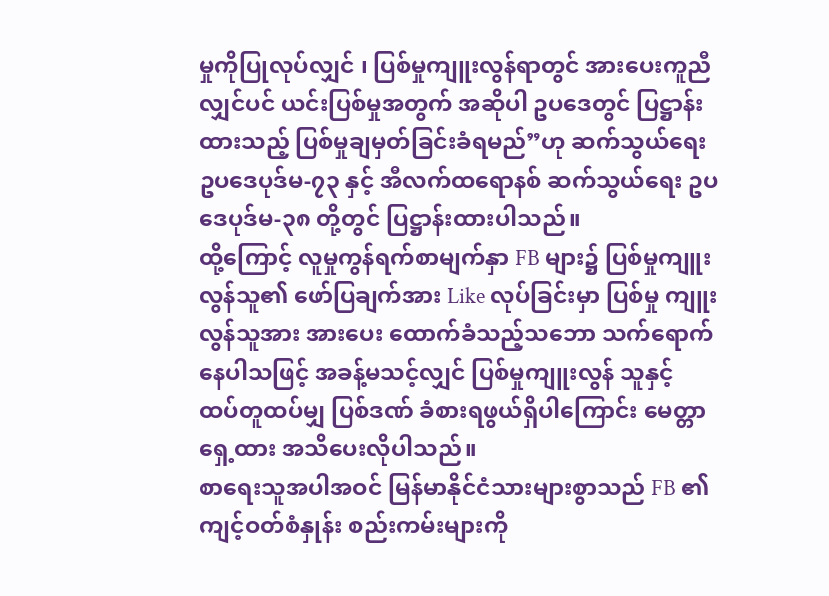မှုကိုပြုလုပ်လျှင် ၊ ပြစ်မှုကျူးလွန်ရာတွင် အားပေးကူညီလျှင်ပင် ယင်းပြစ်မှုအတွက် အဆိုပါ ဥပဒေတွင် ပြဋ္ဌာန်းထားသည့် ပြစ်မှုချမှတ်ခြင်းခံရမည်”ဟု ဆက်သွယ်ရေးဥပဒေပုဒ်မ-၇၃ နှင့် အီလက်ထရောနစ် ဆက်သွယ်ရေး ဥပဒေပုဒ်မ-၃၈ တို့တွင် ပြဋ္ဌာန်းထားပါသည်။
ထို့ကြောင့် လူမှုကွန်ရက်စာမျက်နှာ FB များ၌ ပြစ်မှုကျူးလွန်သူ၏ ဖော်ပြချက်အား Like လုပ်ခြင်းမှာ ပြစ်မှု ကျူးလွန်သူအား အားပေး ထောက်ခံသည့်သဘော သက်ရောက်နေပါသဖြင့် အခန့်မသင့်လျှင် ပြစ်မှုကျူးလွန် သူနှင့် ထပ်တူထပ်မျှ ပြစ်ဒဏ် ခံစားရဖွယ်ရှိပါကြောင်း မေတ္တာရှေ့ထား အသိပေးလိုပါသည်။
စာရေးသူအပါအဝင် မြန်မာနိုင်ငံသားများစွာသည် FB ၏ ကျင့်ဝတ်စံနှုန်း စည်းကမ်းများကို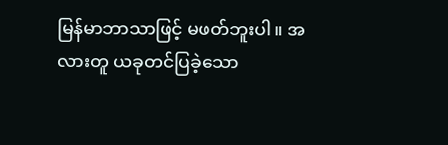မြန်မာဘာသာဖြင့် မဖတ်ဘူးပါ။ အလားတူ ယခုတင်ပြခဲ့သော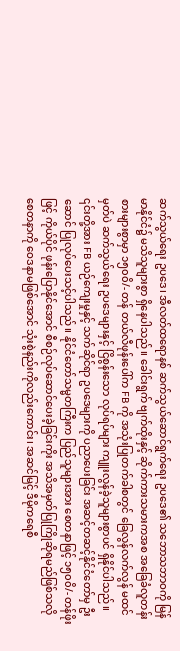ဆက်သွယ်ရေး ဥပဒေ၊ အီလတ်ထရောနစ် ဆက်သွယ်ဆောင်ရွက်ရေး ဥပဒေ၏ သဘောသဘာဝကို မြန်မာနိုင်ငံ၌ မသိသူများစွာ ရှိနေပါသည်။ ခေါင်းရွက် ဗျက်ထိုးနှင့် ဆိုက်ကားသမားကအစ အခြေခံလူတန်းစားများစွာမှာ ၁၅၀၀ိ/- တန် တယ်လီဖုန်းပေါ်က FB ကို အသုံးပြုတက်ခါစတွင် ခြေလွန်လက်လွန် မထင်မှတ်ပဲ ဆက်သွယ်ရေး ဥပဒေများနှင့် ငြိစွန်းသော လုပ်ရပ်များ ကျူးလွန်ခဲ့သူများစွာပင် ရှိနိုင်ပါသည်။
၎င်းတို့အား FB ယဉ်ကျေးမှုနှင့် သက်ဆိုင်ရာ ဥပဒေများကို ပညာပေးခြင်း အဆင့်တဆင့်နိုင်ငံတော်မှ ဦးဆောင် ပြုလုပ်ပေးသင့်ပါသည်။ နိုင်ငံတော်သမ္မတကြီးက ပြည်သူများအား စေတနာဖြင့် ၁၅၀၀ိ/- တန်ဖိုးဖြင့် ကိုယ်ပိုင် ဖုန်းပြောနိုင်အောင် စီစဉ်လုပ်ဆောင်ပေးခဲ့ခြင်းကိုး အသိအမှတ်ပြုကြိုဆိုရမည်ဖြစ်သလို စေတနာကို ဝေဒနာမဖြစ်အောင် သုံးစွဲနည်းကိုလည်းကောင်း၊ အဆင်မြင့် ဒီမိုကရေစီ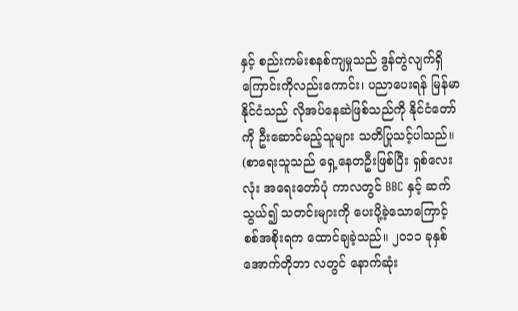နှင့် စည်းကမ်းစနစ်ကျမှုသည် ဒွန်တွဲလျက်ရှိကြောင်းကိုလည်းကောင်း၊ ပညာပေးရန် မြန်မာနိုင်ငံသည် လိုအပ်နေဆဲဖြစ်သည်ကို နိုင်ငံတော်ကို ဦးဆောင်မည့်သူများ သတိပြုသင့်ပါသည်။
(စာရေးသူသည် ရှေ့နေတဦးဖြစ်ပြီး ရှစ်လေးလုံး အရေးတော်ပုံ ကာလတွင် BBC နှင့် ဆက်သွယ်၍ သတင်းများကို ပေးပို့ခဲ့သောကြောင့် စစ်အစိုးရက ထောင်ချခဲ့သည်။ ၂၀၁၁ ခုနှစ် အောက်တိုဘာ လတွင် နောက်ဆုံး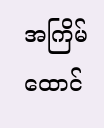အကြိမ် ထောင်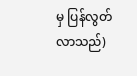မှ ပြန်လွတ်လာသည်)